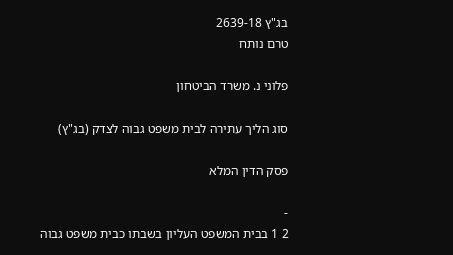בג"ץ 2639-18
טרם נותח

פלוני נ. משרד הביטחון

סוג הליך עתירה לבית משפט גבוה לצדק (בג"ץ)

פסק הדין המלא

-
2 1 בבית המשפט העליון בשבתו כבית משפט גבוה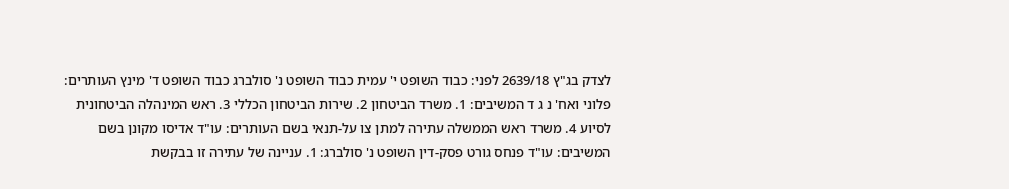לצדק בג"ץ 2639/18 לפני: כבוד השופט י' עמית כבוד השופט נ' סולברג כבוד השופט ד' מינץ העותרים: פלוני ואח' נ ג ד המשיבים: 1. משרד הביטחון 2. שירות הביטחון הכללי 3. ראש המינהלה הביטחונית לסיוע 4. משרד ראש הממשלה עתירה למתן צו על-תנאי בשם העותרים: עו"ד אדיסו מקונן בשם המשיבים: עו"ד פנחס גורט פסק-דין השופט נ' סולברג: 1. עניינה של עתירה זו בבקשת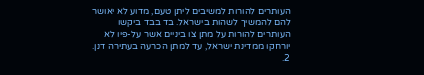העותרים להורות למשיבים ליתן טעם, מדוע לא יאושר להם להמשיך לשהות בישראל. בד בבד ביקשו העותרים להורות על מתן צו ביניים אשר על-פיו לא יורחקו ממדינת ישראל, עד למתן הכרעה בעתירה דנן. 2.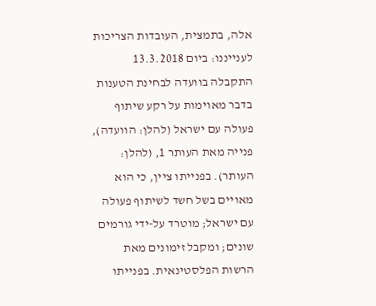אלה, בתמצית, העובדות הצריכות לענייננו: ביום 13.3.2018 התקבלה בוועדה לבחינת הטענות בדבר מאוימות על רקע שיתוף פעולה עם ישראל (להלן: הוועדה), פנייה מאת העותר 1, (להלן: העותר). בפנייתו ציין, כי הוא מאויים בשל חשד לשיתוף פעולה עם ישראל; מוטרד על-ידי גורמים שונים; ומקבל זימונים מאת הרשות הפלסטינאית. בפנייתו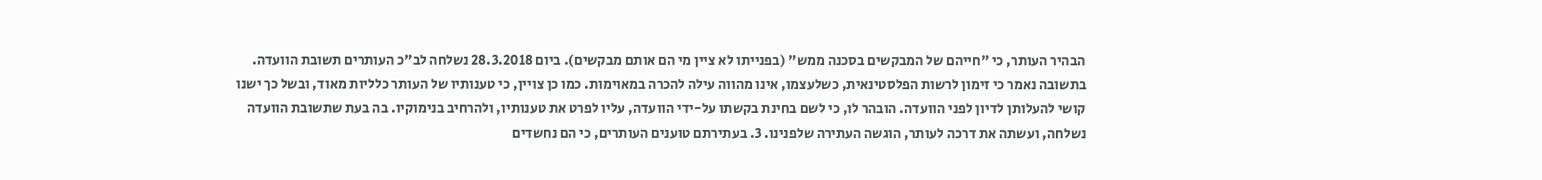הבהיר העותר, כי "חייהם של המבקשים בסכנה ממש" (בפנייתו לא ציין מי הם אותם מבקשים). ביום 28.3.2018 נשלחה לב"כ העותרים תשובת הוועדה. בתשובה נאמר כי זימון לרשות הפלסטינאית, כשלעצמו, אינו מהווה עילה להכרה במאוימות. כמו כן צויין, כי טענותיו של העותר כלליות מאוד, ובשל כך ישנו קושי להעלותן לדיון לפני הוועדה. הובהר לו, כי לשם בחינת בקשתו על-ידי הוועדה, עליו לפרט את טענותיו, ולהרחיב בנימוקיו. בה בעת שתשובת הוועדה נשלחה, ועשתה את דרכה לעותר, הוגשה העתירה שלפנינו. 3. בעתירתם טוענים העותרים, כי הם נחשדים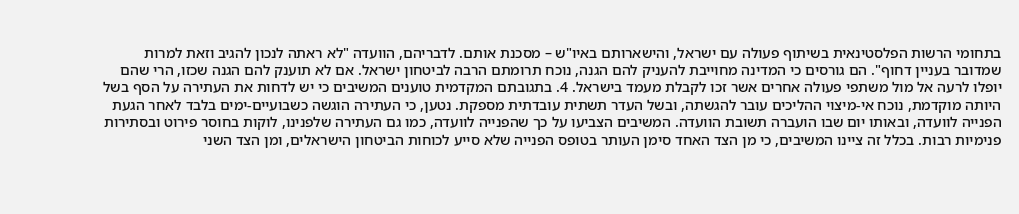בתחומי הרשות הפלסטינאית בשיתוף פעולה עם ישראל, והישארותם באיו"ש – מסכנת אותם. לדבריהם, הוועדה "לא ראתה לנכון להגיב וזאת למרות שמדובר בעניין דחוף". הם גורסים כי המדינה מחוייבת להעניק להם הגנה, נוכח תרומתם הרבה לביטחון ישראל. אם לא תוענק להם הגנה שכזו, הרי שהם יופלו לרעה אל מול משתפי פעולה אחרים אשר זכו לקבלת מעמד בישראל. 4. בתגובתם המקדמית טוענים המשיבים כי יש לדחות את העתירה על הסף בשל היותה מוקדמת, נוכח אי-מיצוי ההליכים עובר להגשתה, ובשל העדר תשתית עובדתית מספקת. נטען, כי העתירה הוגשה כשבועיים-ימים בלבד לאחר הגעת הפנייה לוועדה, ובאותו יום שבו הועברה תשובת הוועדה. המשיבים הצביעו על כך שהפנייה לוועדה, כמו גם העתירה שלפנינו, לוקות בחוסר פירוט ובסתירות פנימיות רבות. בכלל זה ציינו המשיבים, כי מן הצד האחד סימן העותר בטופס הפנייה שלא סייע לכוחות הביטחון הישראלים, ומן הצד השני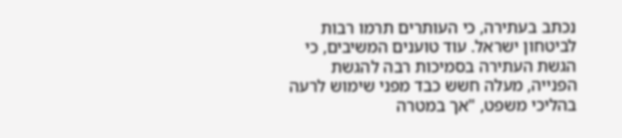נכתב בעתירה, כי העותרים תרמו רבות לביטחון ישראל. עוד טוענים המשיבים, כי הגשת העתירה בסמיכות רבה להגשת הפנייה, מעלה חשש כבד מפני שימוש לרעה בהליכי משפט, "אך במטרה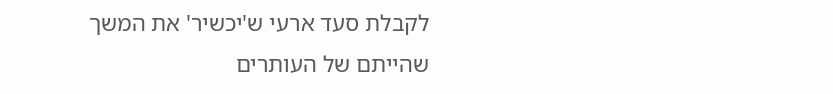לקבלת סעד ארעי ש'יכשיר' את המשך שהייתם של העותרים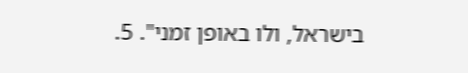בישראל, ולו באופן זמני". 5.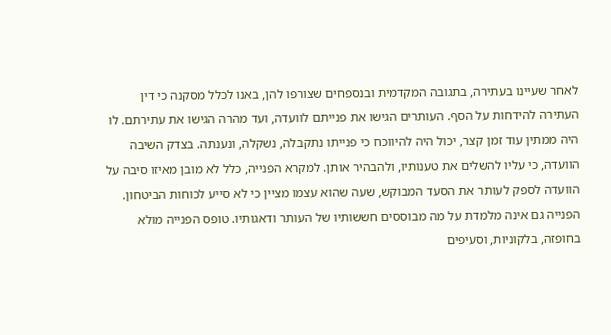לאחר שעיינו בעתירה, בתגובה המקדמית ובנספחים שצורפו להן, באנו לכלל מסקנה כי דין העתירה להידחות על הסף. העותרים הגישו את פנייתם לוועדה, ועד מהרה הגישו את עתירתם. לו היה ממתין עוד זמן קצר, יכול היה להיווכח כי פנייתו נתקבלה, נשקלה, ונענתה. בצדק השיבה הוועדה, כי עליו להשלים את טענותיו, ולהבהיר אותן. למקרא הפנייה, כלל לא מובן מאיזו סיבה על הוועדה לספק לעותר את הסעד המבוקש, שעה שהוא עצמו מציין כי לא סייע לכוחות הביטחון. הפנייה גם אינה מלמדת על מה מבוססים חששותיו של העותר ודאגותיו. טופס הפנייה מולא בחופזה, בלקוניות, וסעיפים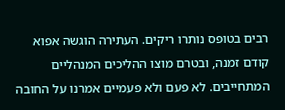רבים בטופס נותרו ריקים. העתירה הוגשה אפוא קודם זמנה, ובטרם מוצו ההליכים המנהליים המתחייבים. לא פעם ולא פעמיים אמרנו על החובה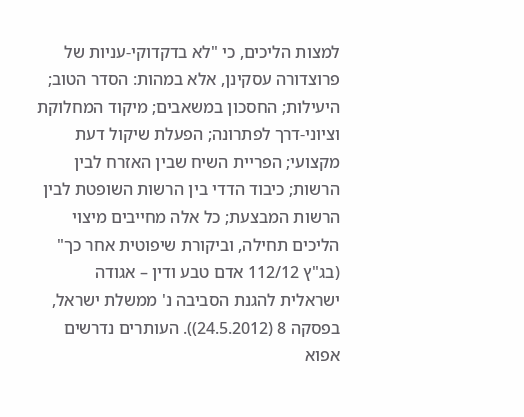למצות הליכים, כי "לא בדקדוקי-עניות של פרוצדורה עסקינן, אלא במהות: הסדר הטוב; היעילות; החסכון במשאבים; מיקוד המחלוקת וציוני-דרך לפתרונה; הפעלת שיקול דעת מקצועי; הפריית השיח שבין האזרח לבין הרשות; כיבוד הדדי בין הרשות השופטת לבין הרשות המבצעת; כל אלה מחייבים מיצוי הליכים תחילה, וביקורת שיפוטית אחר כך" (בג"ץ 112/12 אדם טבע ודין – אגודה ישראלית להגנת הסביבה נ' ממשלת ישראל, בפסקה 8 (24.5.2012)). העותרים נדרשים אפוא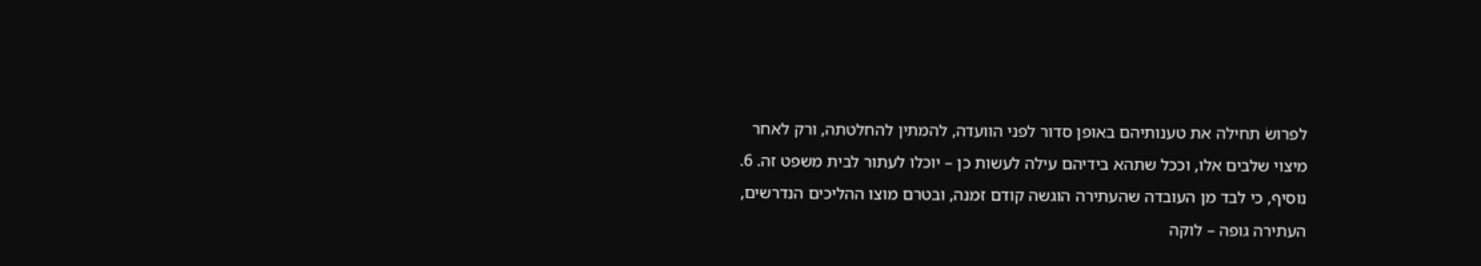לפרושׂ תחילה את טענותיהם באופן סדור לפני הוועדה, להמתין להחלטתה, ורק לאחר מיצוי שלבים אלו, וככל שתהא בידיהם עילה לעשות כן – יוכלו לעתור לבית משפט זה. 6. נוסיף, כי לבד מן העובדה שהעתירה הוגשה קודם זמנה, ובטרם מוצו ההליכים הנדרשים, העתירה גופה – לוקה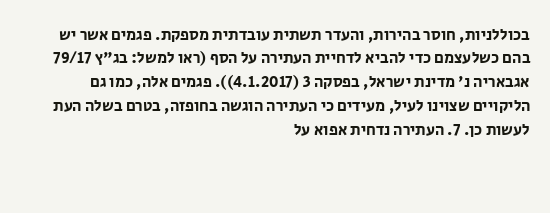בכוללניות, חוסר בהירות, והעדר תשתית עובדתית מספקת. פגמים אשר יש בהם כשלעצמם כדי להביא לדחיית העתירה על הסף (ראו למשל: בג"ץ 79/17 אגבאריה נ' מדינת ישראל, בפסקה 3 (4.1.2017)). פגמים אלה, כמו גם הליקויים שצוינו לעיל, מעידים כי העתירה הוגשה בחופזה, בטרם בשלה העת לעשות כן. 7. העתירה נדחית אפוא על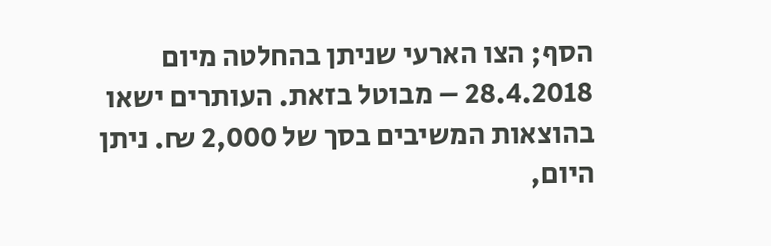הסף; הצו הארעי שניתן בהחלטה מיום 28.4.2018 – מבוטל בזאת. העותרים ישאו בהוצאות המשיבים בסך של 2,000 ₪. ניתן היום,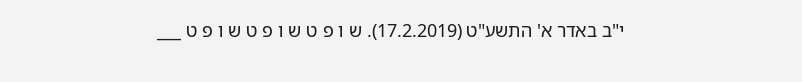י"ב באדר א' התשע"ט (17.2.2019). ש ו פ ט ש ו פ ט ש ו פ ט ___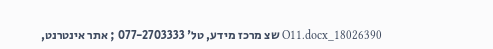18026390_O11.docx שצ מרכז מידע, טל' 077-2703333 ; אתר אינטרנט,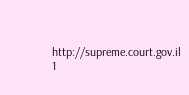http://supreme.court.gov.il 1